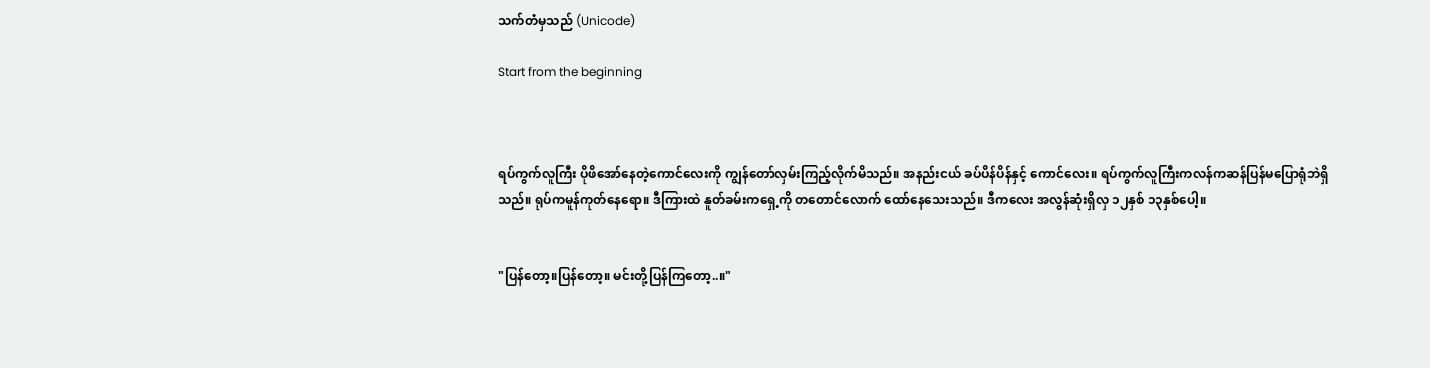သက်တံမှသည် (Unicode)

Start from the beginning



ရပ်ကွက်လူကြီး ပိုဖိအော်နေတဲ့ကောင်လေးကို ကျွန်တော်လှမ်းကြည့်လိုက်မိသည်။ အနည်းငယ် ခပ်ပိန်ပိန်နှင့် ကောင်လေး။ ရပ်ကွက်လူကြီးကလန်ကဆန်ပြန်မပြောရုံဘဲရှိသည်။ ရုပ်ကမူန်ကုတ်နေရော။ ဒီကြားထဲ နူတ်ခမ်းကရှေ့ကို တတောင်လောက် ထော်နေသေးသည်။ ဒီကလေး အလွန်ဆုံးရှိလှ ၁၂နှစ် ၁၃နှစ်ပေါ့။


"ပြန်တော့။ပြန်တော့။ မင်းတို့ပြန်ကြတော့..။"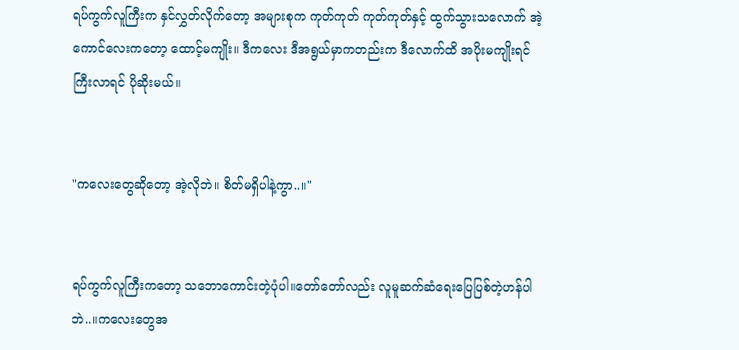ရပ်ကွက်လူကြီးက နှင်လွှတ်လိုက်တော့ အများစုက ကုတ်ကုတ် ကုတ်ကုတ်နှင့် ထွက်သွားသလောက် အဲ့ကောင်လေးကတော့ ထောင့်မကျိုး။ ဒီကလေး ဒီအရွယ်မှာကတည်းက ဒီလောက်ထိ အပိုးမကျိုးရင် ကြီးလာရင် ပိုဆိုးမယ်။


"ကလေးတွေဆိုတော့ အဲ့လိုဘဲ။ စိတ်မရှိပါနဲ့ကွာ..။"


ရပ်ကွက်လူကြီးကတော့ သဘောကောင်းတဲ့ပုံပါ။တော်တော်လည်း လူမူဆက်ဆံရေးပြေပြစ်တဲ့ဟန်ပါဘဲ..။ကလေးတွေအ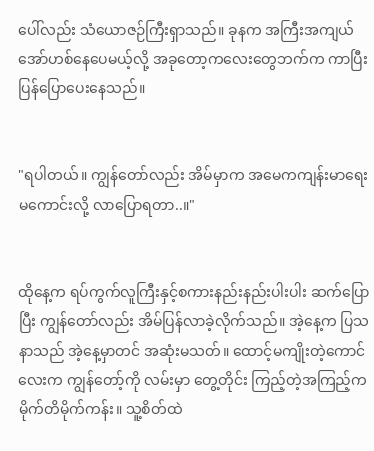ပေါ်လည်း သံယောဇဉ်ကြီးရှာသည်။ ခုနက အကြီးအကျယ် အော်ဟစ်နေပေမယ့်လို့ အခုတော့ကလေးတွေဘက်က ကာပြီး ပြန်ပြောပေးနေသည်။


"ရပါတယ်။ ကျွန်တော်လည်း အိမ်မှာက အမေကကျန်းမာရေးမကောင်းလို့ လာပြောရတာ..။"


ထိုနေ့က ရပ်ကွက်လူကြီးနှင့်စကားနည်းနည်းပါးပါး ဆက်ပြောပြီး ကျွန်တော်လည်း အိမ်ပြန်လာခဲ့လိုက်သည်။ အဲ့နေ့က ပြသနာသည် အဲ့နေ့မှာတင် အဆုံးမသတ်။ ထောင့်မကျိုးတဲ့ကောင်လေးက ကျွန်တော့်ကို လမ်းမှာ တွေ့တိုင်း ကြည့်တဲ့အကြည့်က မိုက်တိမိုက်ကန်း။ သူ့စိတ်ထဲ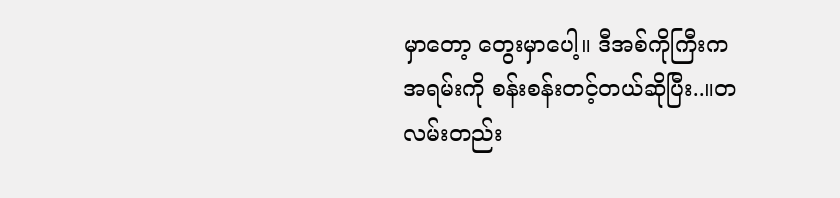မှာတော့ တွေးမှာပေါ့။ ဒီအစ်ကိုကြီးက အရမ်းကို စန်းစန်းတင့်တယ်ဆိုပြီး..။တလမ်းတည်း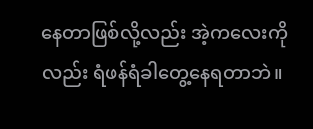နေတာဖြစ်လို့လည်း အဲ့ကလေးကိုလည်း ရံဖန်ရံခါတွေ့နေရတာဘဲ။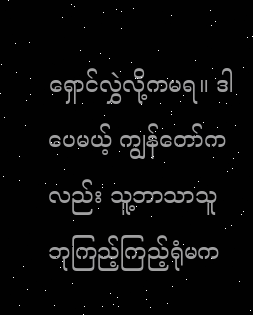ရှောင်လွှဲလို့ကမရ။ ဒါပေမယ့် ကျွန်တော်ကလည်း သူ့ဘာသာသူ ဘုကြည့်ကြည့်ရုံမက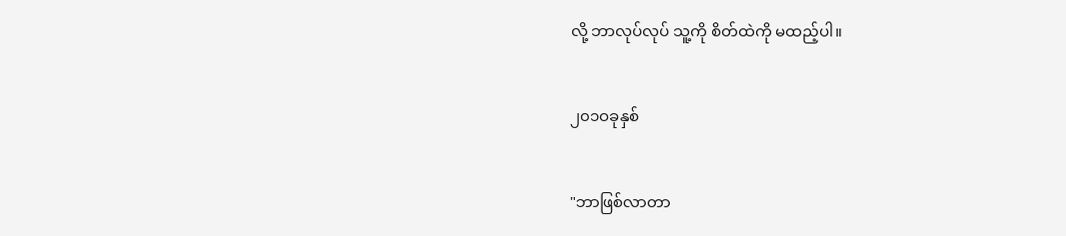လို့ ဘာလုပ်လုပ် သူ့ကို စိတ်ထဲကို မထည့်ပါ။


၂၀၁ဝခုနှစ်


"ဘာဖြစ်လာတာ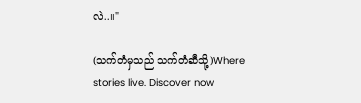လဲ..။"

(သက်တံမှသည် သက်တံဆီသို့)Where stories live. Discover now